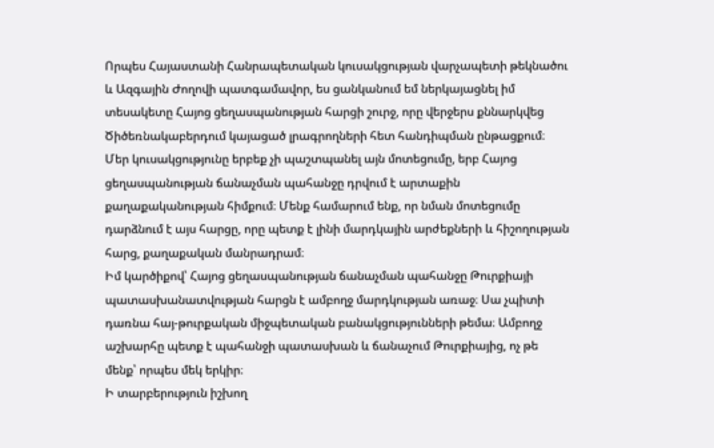Որպես Հայաստանի Հանրապետական կուսակցության վարչապետի թեկնածու և Ազգային Ժողովի պատգամավոր, ես ցանկանում եմ ներկայացնել իմ տեսակետը Հայոց ցեղասպանության հարցի շուրջ, որը վերջերս քննարկվեց Ծիծեռնակաբերդում կայացած լրագրողների հետ հանդիպման ընթացքում։
Մեր կուսակցությունը երբեք չի պաշտպանել այն մոտեցումը, երբ Հայոց ցեղասպանության ճանաչման պահանջը դրվում է արտաքին քաղաքականության հիմքում։ Մենք համարում ենք, որ նման մոտեցումը դարձնում է այս հարցը, որը պետք է լինի մարդկային արժեքների և հիշողության հարց, քաղաքական մանրադրամ։
Իմ կարծիքով՝ Հայոց ցեղասպանության ճանաչման պահանջը Թուրքիայի պատասխանատվության հարցն է ամբողջ մարդկության առաջ։ Սա չպիտի դառնա հայ-թուրքական միջպետական բանակցությունների թեմա։ Ամբողջ աշխարհը պետք է պահանջի պատասխան և ճանաչում Թուրքիայից, ոչ թե մենք՝ որպես մեկ երկիր։
Ի տարբերություն իշխող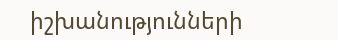իշխանությունների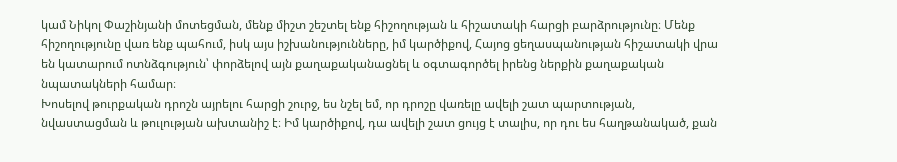կամ Նիկոլ Փաշինյանի մոտեցման, մենք միշտ շեշտել ենք հիշողության և հիշատակի հարցի բարձրությունը։ Մենք հիշողությունը վառ ենք պահում, իսկ այս իշխանությունները, իմ կարծիքով, Հայոց ցեղասպանության հիշատակի վրա են կատարում ոտնձգություն՝ փորձելով այն քաղաքականացնել և օգտագործել իրենց ներքին քաղաքական նպատակների համար։
Խոսելով թուրքական դրոշն այրելու հարցի շուրջ, ես նշել եմ, որ դրոշը վառելը ավելի շատ պարտության, նվաստացման և թուլության ախտանիշ է։ Իմ կարծիքով, դա ավելի շատ ցույց է տալիս, որ դու ես հաղթանակած, քան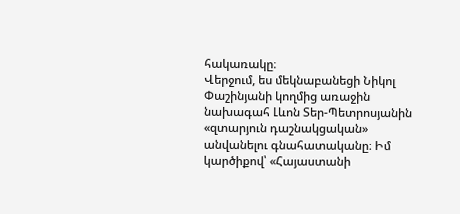հակառակը։
Վերջում, ես մեկնաբանեցի Նիկոլ Փաշինյանի կողմից առաջին նախագահ Լևոն Տեր-Պետրոսյանին «զտարյուն դաշնակցական» անվանելու գնահատականը։ Իմ կարծիքով՝ «Հայաստանի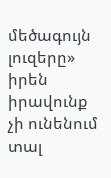մեծագույն լուզերը» իրեն իրավունք չի ունենում տալ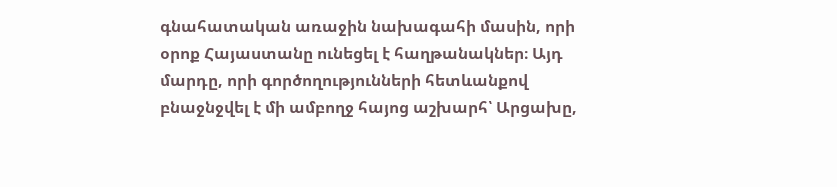գնահատական առաջին նախագահի մասին, որի օրոք Հայաստանը ունեցել է հաղթանակներ։ Այդ մարդը, որի գործողությունների հետևանքով բնաջնջվել է մի ամբողջ հայոց աշխարհ՝ Արցախը,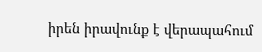իրեն իրավունք է վերապահում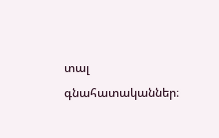տալ գնահատականներ։